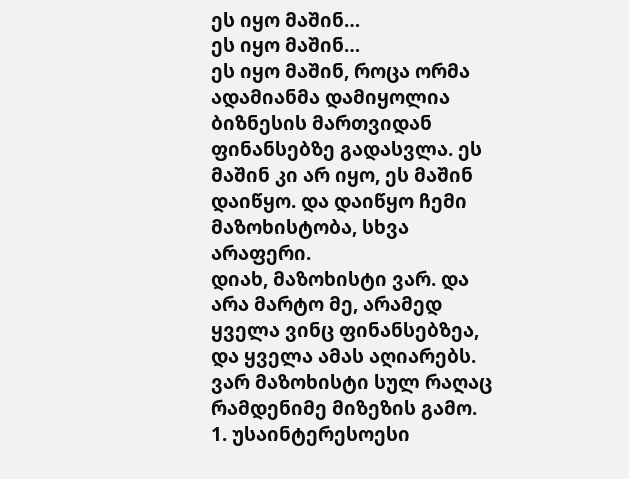ეს იყო მაშინ…
ეს იყო მაშინ…
ეს იყო მაშინ, როცა ორმა ადამიანმა დამიყოლია ბიზნესის მართვიდან ფინანსებზე გადასვლა. ეს მაშინ კი არ იყო, ეს მაშინ დაიწყო. და დაიწყო ჩემი მაზოხისტობა, სხვა არაფერი.
დიახ, მაზოხისტი ვარ. და არა მარტო მე, არამედ ყველა ვინც ფინანსებზეა, და ყველა ამას აღიარებს. ვარ მაზოხისტი სულ რაღაც რამდენიმე მიზეზის გამო.
1. უსაინტერესოესი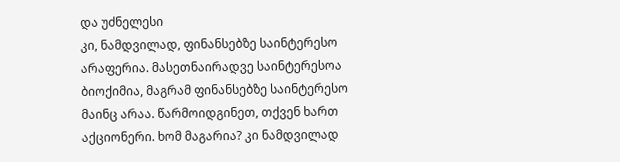და უძნელესი
კი, ნამდვილად, ფინანსებზე საინტერესო არაფერია. მასეთნაირადვე საინტერესოა ბიოქიმია, მაგრამ ფინანსებზე საინტერესო მაინც არაა. წარმოიდგინეთ, თქვენ ხართ აქციონერი. ხომ მაგარია? კი ნამდვილად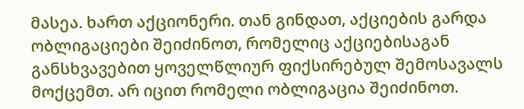მასეა. ხართ აქციონერი. თან გინდათ, აქციების გარდა ობლიგაციები შეიძინოთ, რომელიც აქციებისაგან განსხვავებით ყოველწლიურ ფიქსირებულ შემოსავალს მოქცემთ. არ იცით რომელი ობლიგაცია შეიძინოთ.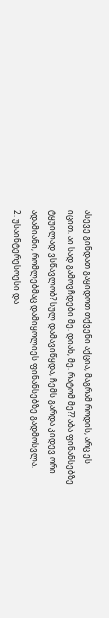ასევე გინდათ გაყიდოთ თქვენი აქცია, მაგრამ როდის, არც ეს იცით. აი სად გამოვჩდები მე. დიახ, მე. რატომ მე?? აბა ფინანსებზე ტყუილად ვსწავლობ? სულ დამავიწყდა, ჩემს გარდა კიდევ ორი ადამიანი, რომლებმაც დამიყოლიეს ფინანსებზე გადმოსვლა.
2. უსაინტერესოესი და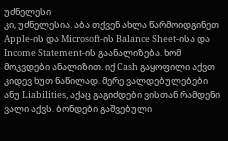უძნელესი
კი, უძნელესია. აბა თქვენ ახლა წარმოიდგინეთ Apple-ის და Microsoft-ის Balance Sheet-ისა და Income Statement-ის გაანალიზება. ხომ მოკვდები ანალიზით. იქ Cash გაყოფილი აქვთ კიდევ ხუთ ნაწილად. მერე ვალდებულებები ანუ Liabilities, აქაც გაგიძდები ვისთან რამდენი ვალი აქვს. ბონდები გაშვებული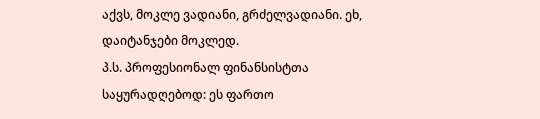აქვს, მოკლე ვადიანი, გრძელვადიანი. ეხ, დაიტანჯები მოკლედ.
პ.ს. პროფესიონალ ფინანსისტთა საყურადღებოდ: ეს ფართო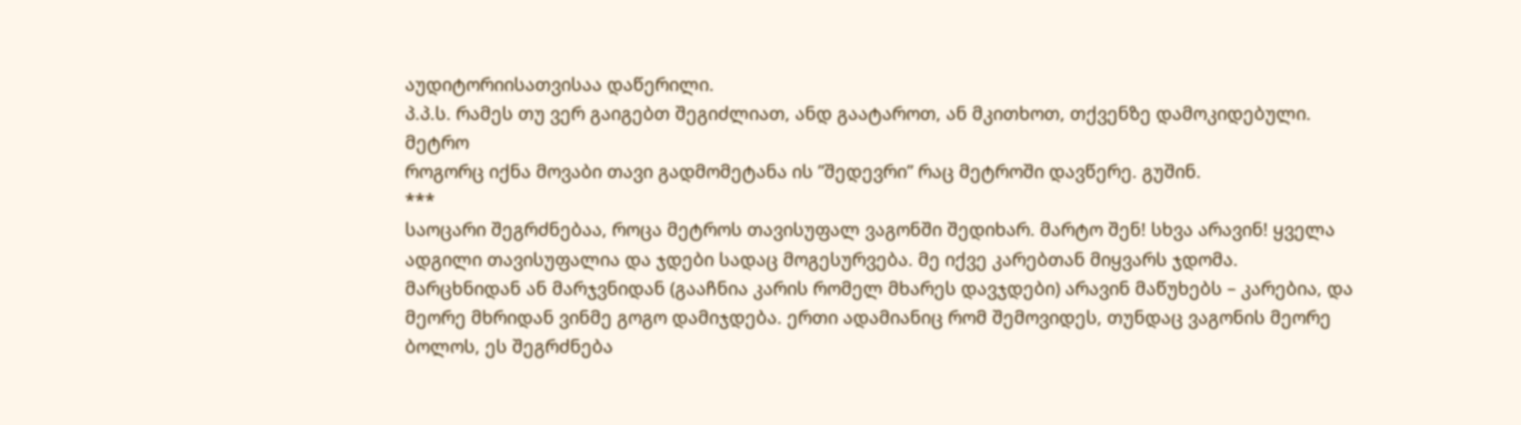აუდიტორიისათვისაა დაწერილი.
პ.პ.ს. რამეს თუ ვერ გაიგებთ შეგიძლიათ, ანდ გაატაროთ, ან მკითხოთ, თქვენზე დამოკიდებული.
მეტრო
როგორც იქნა მოვაბი თავი გადმომეტანა ის ”შედევრი” რაც მეტროში დავწერე. გუშინ.
***
საოცარი შეგრძნებაა, როცა მეტროს თავისუფალ ვაგონში შედიხარ. მარტო შენ! სხვა არავინ! ყველა ადგილი თავისუფალია და ჯდები სადაც მოგესურვება. მე იქვე კარებთან მიყვარს ჯდომა. მარცხნიდან ან მარჯვნიდან (გააჩნია კარის რომელ მხარეს დავჯდები) არავინ მაწუხებს – კარებია, და მეორე მხრიდან ვინმე გოგო დამიჯდება. ერთი ადამიანიც რომ შემოვიდეს, თუნდაც ვაგონის მეორე ბოლოს, ეს შეგრძნება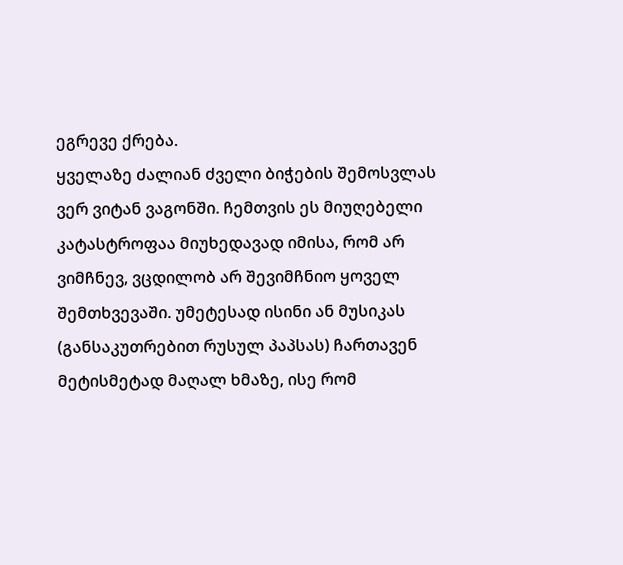ეგრევე ქრება.
ყველაზე ძალიან ძველი ბიჭების შემოსვლას ვერ ვიტან ვაგონში. ჩემთვის ეს მიუღებელი კატასტროფაა მიუხედავად იმისა, რომ არ ვიმჩნევ, ვცდილობ არ შევიმჩნიო ყოველ შემთხვევაში. უმეტესად ისინი ან მუსიკას (განსაკუთრებით რუსულ პაპსას) ჩართავენ მეტისმეტად მაღალ ხმაზე, ისე რომ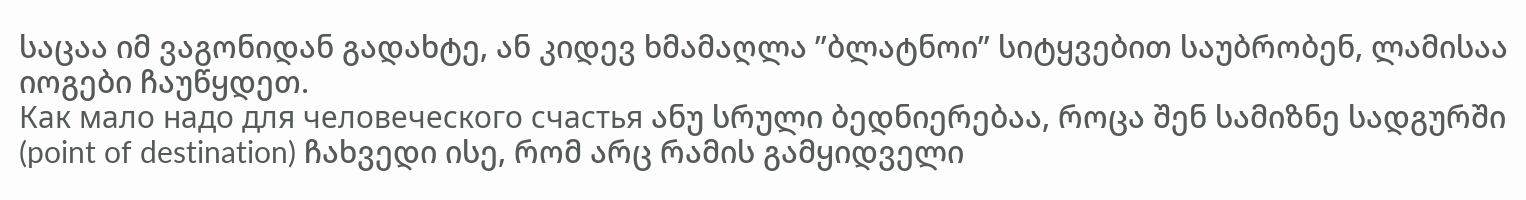საცაა იმ ვაგონიდან გადახტე, ან კიდევ ხმამაღლა ”ბლატნოი” სიტყვებით საუბრობენ, ლამისაა იოგები ჩაუწყდეთ.
Как мало надо для человеческого счастья ანუ სრული ბედნიერებაა, როცა შენ სამიზნე სადგურში (point of destination) ჩახვედი ისე, რომ არც რამის გამყიდველი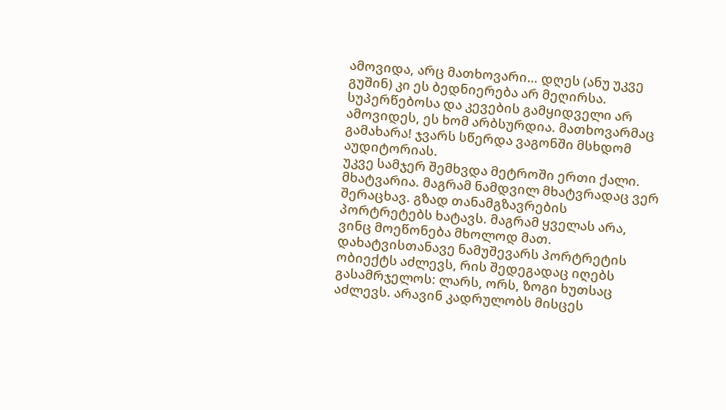ამოვიდა, არც მათხოვარი… დღეს (ანუ უკვე გუშინ) კი ეს ბედნიერება არ მეღირსა. სუპერწებოსა და კევების გამყიდველი არ ამოვიდეს, ეს ხომ არბსურდია. მათხოვარმაც გამახარა! ჯვარს სწერდა ვაგონში მსხდომ აუდიტორიას.
უკვე სამჯერ შემხვდა მეტროში ერთი ქალი. მხატვარია. მაგრამ ნამდვილ მხატვრადაც ვერ შერაცხავ. გზად თანამგზავრების პორტრეტებს ხატავს. მაგრამ ყველას არა, ვინც მოეწონება მხოლოდ მათ. დახატვისთანავე ნამუშევარს პორტრეტის ობიექტს აძლევს, რის შედეგადაც იღებს გასამრჯელოს: ლარს, ორს, ზოგი ხუთსაც აძლევს. არავინ კადრულობს მისცეს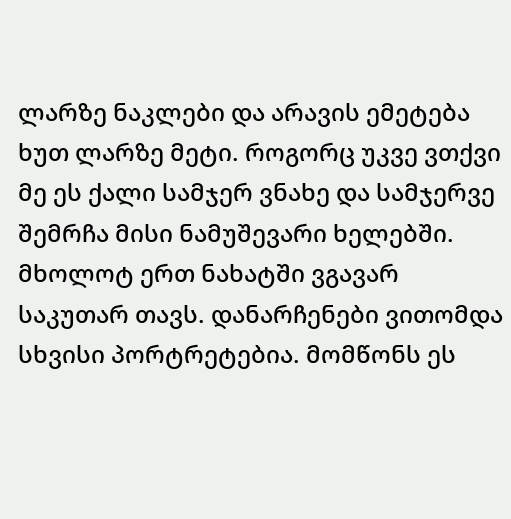ლარზე ნაკლები და არავის ემეტება ხუთ ლარზე მეტი. როგორც უკვე ვთქვი მე ეს ქალი სამჯერ ვნახე და სამჯერვე შემრჩა მისი ნამუშევარი ხელებში. მხოლოტ ერთ ნახატში ვგავარ საკუთარ თავს. დანარჩენები ვითომდა სხვისი პორტრეტებია. მომწონს ეს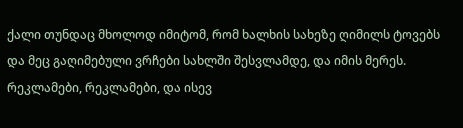ქალი თუნდაც მხოლოდ იმიტომ, რომ ხალხის სახეზე ღიმილს ტოვებს და მეც გაღიმებული ვრჩები სახლში შესვლამდე, და იმის მერეს.
რეკლამები, რეკლამები, და ისევ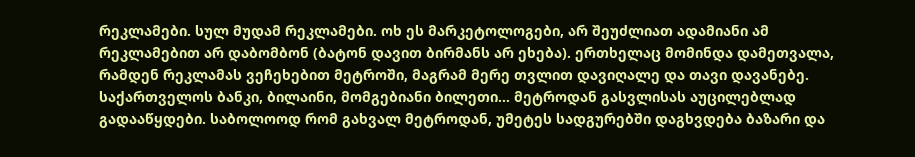რეკლამები. სულ მუდამ რეკლამები. ოხ ეს მარკეტოლოგები, არ შეუძლიათ ადამიანი ამ რეკლამებით არ დაბომბონ (ბატონ დავით ბირმანს არ ეხება). ერთხელაც მომინდა დამეთვალა, რამდენ რეკლამას ვეჩეხებით მეტროში, მაგრამ მერე თვლით დავიღალე და თავი დავანებე.
საქართველოს ბანკი, ბილაინი, მომგებიანი ბილეთი… მეტროდან გასვლისას აუცილებლად გადააწყდები. საბოლოოდ რომ გახვალ მეტროდან, უმეტეს სადგურებში დაგხვდება ბაზარი და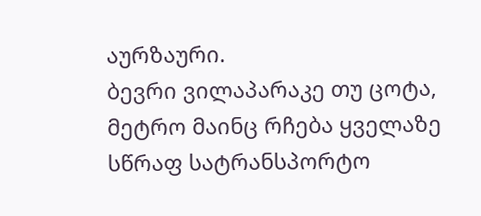აურზაური.
ბევრი ვილაპარაკე თუ ცოტა, მეტრო მაინც რჩება ყველაზე სწრაფ სატრანსპორტო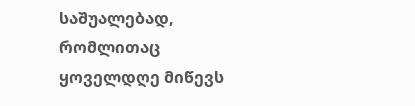საშუალებად, რომლითაც ყოველდღე მიწევს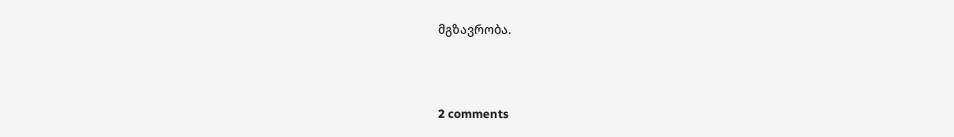მგზავრობა.



2 comments